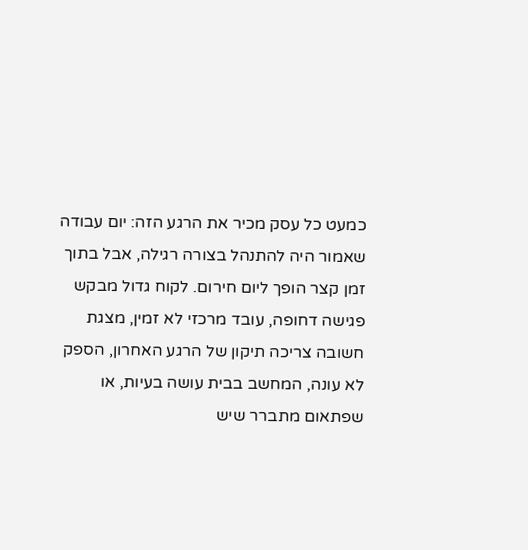כמעט כל עסק מכיר את הרגע הזה: יום עבודה שאמור היה להתנהל בצורה רגילה‚ אבל בתוך זמן קצר הופך ליום חירום. לקוח גדול מבקש פגישה דחופה‚ עובד מרכזי לא זמין‚ מצגת חשובה צריכה תיקון של הרגע האחרון‚ הספק לא עונה‚ המחשב בבית עושה בעיות‚ או שפתאום מתברר שיש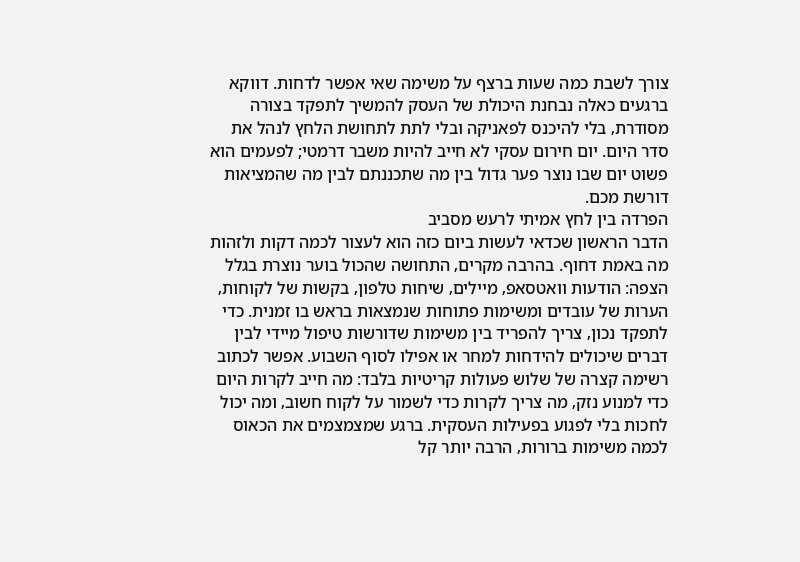צורך לשבת כמה שעות ברצף על משימה שאי אפשר לדחות. דווקא ברגעים כאלה נבחנת היכולת של העסק להמשיך לתפקד בצורה מסודרת‚ בלי להיכנס לפאניקה ובלי לתת לתחושת הלחץ לנהל את סדר היום. יום חירום עסקי לא חייב להיות משבר דרמטי; לפעמים הוא פשוט יום שבו נוצר פער גדול בין מה שתכננתם לבין מה שהמציאות דורשת מכם.
הפרדה בין לחץ אמיתי לרעש מסביב
הדבר הראשון שכדאי לעשות ביום כזה הוא לעצור לכמה דקות ולזהות מה באמת דחוף. בהרבה מקרים‚ התחושה שהכול בוער נוצרת בגלל הצפה: הודעות וואטסאפ‚ מיילים‚ שיחות טלפון‚ בקשות של לקוחות‚ הערות של עובדים ומשימות פתוחות שנמצאות בראש בו זמנית. כדי לתפקד נכון‚ צריך להפריד בין משימות שדורשות טיפול מיידי לבין דברים שיכולים להידחות למחר או אפילו לסוף השבוע. אפשר לכתוב רשימה קצרה של שלוש פעולות קריטיות בלבד: מה חייב לקרות היום כדי למנוע נזק‚ מה צריך לקרות כדי לשמור על לקוח חשוב‚ ומה יכול לחכות בלי לפגוע בפעילות העסקית. ברגע שמצמצמים את הכאוס לכמה משימות ברורות‚ הרבה יותר קל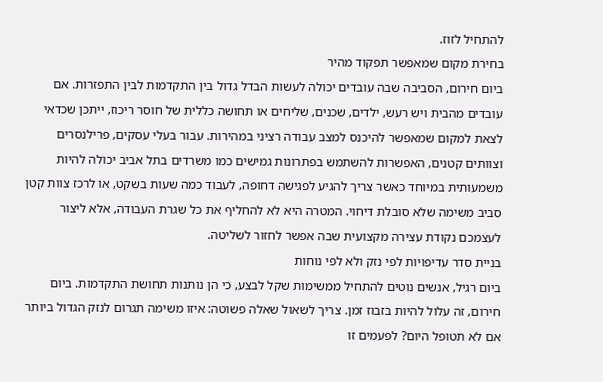להתחיל לזוז.
בחירת מקום שמאפשר תפקוד מהיר
ביום חירום‚ הסביבה שבה עובדים יכולה לעשות הבדל גדול בין התקדמות לבין התפזרות. אם עובדים מהבית ויש רעש‚ ילדים‚ שכנים‚ שליחים או תחושה כללית של חוסר ריכוז‚ ייתכן שכדאי לצאת למקום שמאפשר להיכנס למצב עבודה רציני במהירות. עבור בעלי עסקים‚ פרילנסרים וצוותים קטנים‚ האפשרות להשתמש בפתרונות גמישים כמו משרדים בתל אביב יכולה להיות משמעותית במיוחד כאשר צריך להגיע לפגישה דחופה‚ לעבוד כמה שעות בשקט‚ או לרכז צוות קטן סביב משימה שלא סובלת דיחוי. המטרה היא לא להחליף את כל שגרת העבודה‚ אלא ליצור לעצמכם נקודת עצירה מקצועית שבה אפשר לחזור לשליטה.
בניית סדר עדיפויות לפי נזק ולא לפי נוחות
ביום רגיל‚ אנשים נוטים להתחיל ממשימות שקל לבצע‚ כי הן נותנות תחושת התקדמות. ביום חירום‚ זה עלול להיות בזבוז זמן. צריך לשאול שאלה פשוטה: איזו משימה תגרום לנזק הגדול ביותר אם לא תטופל היום? לפעמים זו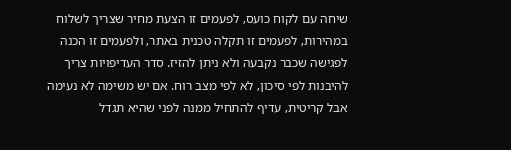שיחה עם לקוח כועס‚ לפעמים זו הצעת מחיר שצריך לשלוח במהירות‚ לפעמים זו תקלה טכנית באתר‚ ולפעמים זו הכנה לפגישה שכבר נקבעה ולא ניתן להזיז. סדר העדיפויות צריך להיבנות לפי סיכון‚ לא לפי מצב רוח. אם יש משימה לא נעימה אבל קריטית‚ עדיף להתחיל ממנה לפני שהיא תגדל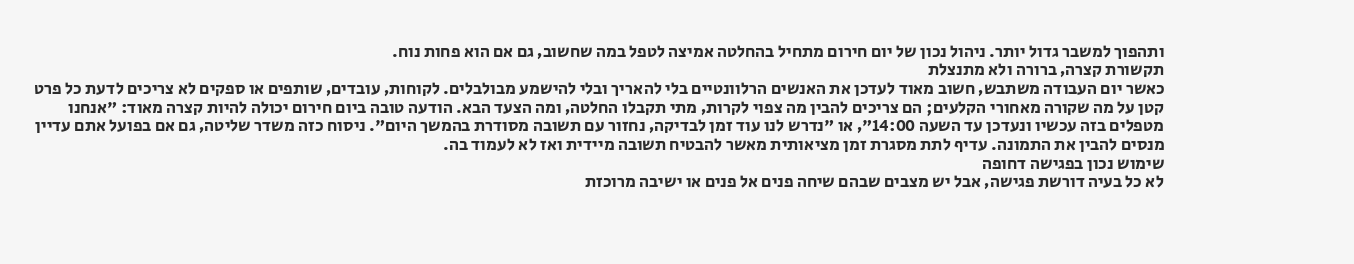ותהפוך למשבר גדול יותר. ניהול נכון של יום חירום מתחיל בהחלטה אמיצה לטפל במה שחשוב‚ גם אם הוא פחות נוח.
תקשורת קצרה‚ ברורה ולא מתנצלת
כאשר יום העבודה משתבש‚ חשוב מאוד לעדכן את האנשים הרלוונטיים בלי להאריך ובלי להישמע מבולבלים. לקוחות‚ עובדים‚ שותפים או ספקים לא צריכים לדעת כל פרט קטן על מה שקורה מאחורי הקלעים; הם צריכים להבין מה צפוי לקרות‚ מתי תקבלו החלטה‚ ומה הצעד הבא. הודעה טובה ביום חירום יכולה להיות קצרה מאוד: "אנחנו מטפלים בזה עכשיו ונעדכן עד השעה 14:00"‚ או "נדרש לנו עוד זמן לבדיקה‚ נחזור עם תשובה מסודרת בהמשך היום". ניסוח כזה משדר שליטה‚ גם אם בפועל אתם עדיין מנסים להבין את התמונה. עדיף לתת מסגרת זמן מציאותית מאשר להבטיח תשובה מיידית ואז לא לעמוד בה.
שימוש נכון בפגישה דחופה
לא כל בעיה דורשת פגישה‚ אבל יש מצבים שבהם שיחה פנים אל פנים או ישיבה מרוכזת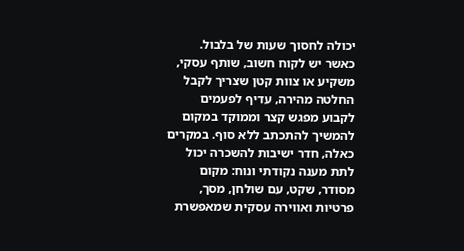יכולה לחסוך שעות של בלבול. כאשר יש לקוח חשוב‚ שותף עסקי‚ משקיע או צוות קטן שצריך לקבל החלטה מהירה‚ עדיף לפעמים לקבוע מפגש קצר וממוקד במקום להמשיך להתכתב ללא סוף. במקרים כאלה‚ חדר ישיבות להשכרה יכול לתת מענה נקודתי ונוח: מקום מסודר‚ שקט‚ עם שולחן‚ מסך‚ פרטיות ואווירה עסקית שמאפשרת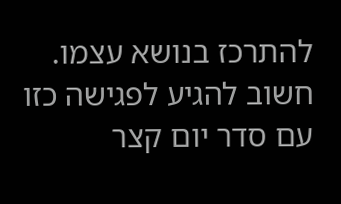להתרכז בנושא עצמו. חשוב להגיע לפגישה כזו עם סדר יום קצר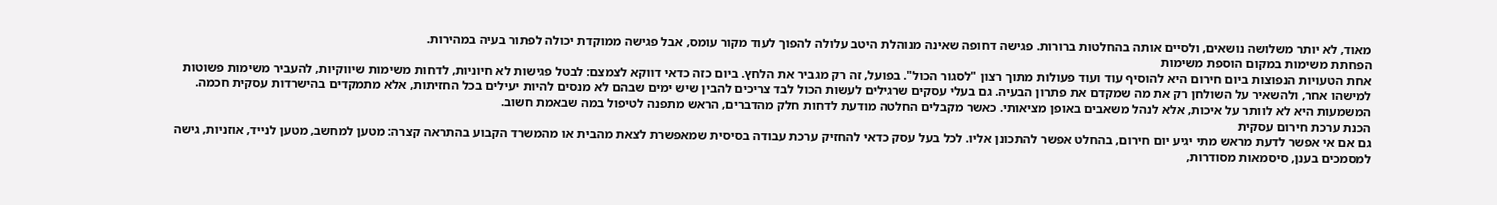מאוד‚ לא יותר משלושה נושאים‚ ולסיים אותה בהחלטות ברורות. פגישה דחופה שאינה מנוהלת היטב עלולה להפוך לעוד מקור עומס‚ אבל פגישה ממוקדת יכולה לפתור בעיה במהירות.
הפחתת משימות במקום הוספת משימות
אחת הטעויות הנפוצות ביום חירום היא להוסיף עוד ועוד פעולות מתוך רצון "לסגור הכול". בפועל‚ זה רק מגביר את הלחץ. ביום כזה כדאי דווקא לצמצם: לבטל פגישות לא חיוניות‚ לדחות משימות שיווקיות‚ להעביר משימות פשוטות למישהו אחר‚ ולהשאיר על השולחן רק את מה שמקדם את פתרון הבעיה. גם בעלי עסקים שרגילים לעשות הכול לבד צריכים להבין שיש ימים שבהם לא מנסים להיות יעילים בכל החזיתות‚ אלא מתמקדים בהישרדות עסקית חכמה. המשמעות היא לא לוותר על איכות‚ אלא לנהל משאבים באופן מציאותי. כאשר מקבלים החלטה מודעת לדחות חלק מהדברים‚ הראש מתפנה לטיפול במה שבאמת חשוב.
הכנת ערכת חירום עסקית
גם אם אי אפשר לדעת מראש מתי יגיע יום חירום‚ בהחלט אפשר להתכונן אליו. לכל בעל עסק כדאי להחזיק ערכת עבודה בסיסית שמאפשרת לצאת מהבית או מהמשרד הקבוע בהתראה קצרה: מטען למחשב‚ מטען לנייד‚ אוזניות‚ גישה למסמכים בענן‚ סיסמאות מסודרות‚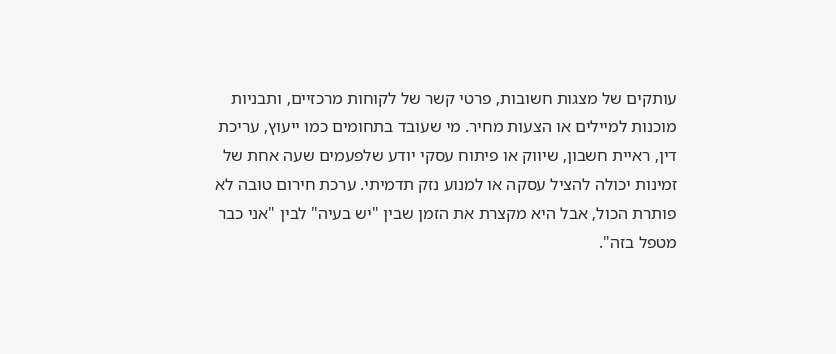עותקים של מצגות חשובות‚ פרטי קשר של לקוחות מרכזיים‚ ותבניות מוכנות למיילים או הצעות מחיר. מי שעובד בתחומים כמו ייעוץ‚ עריכת דין‚ ראיית חשבון‚ שיווק או פיתוח עסקי יודע שלפעמים שעה אחת של זמינות יכולה להציל עסקה או למנוע נזק תדמיתי. ערכת חירום טובה לא פותרת הכול‚ אבל היא מקצרת את הזמן שבין "יש בעיה" לבין "אני כבר מטפל בזה".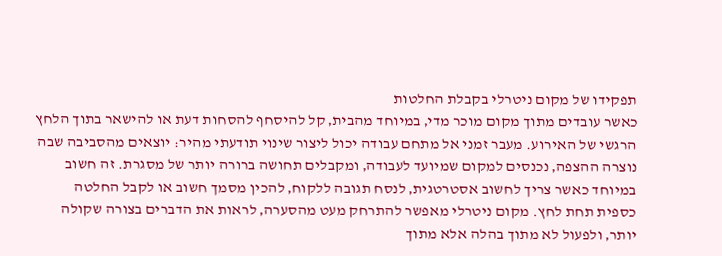תפקידו של מקום ניטרלי בקבלת החלטות
כאשר עובדים מתוך מקום מוכר מדי‚ במיוחד מהבית‚ קל להיסחף להסחות דעת או להישאר בתוך הלחץ הרגשי של האירוע. מעבר זמני אל מתחם עבודה יכול ליצור שינוי תודעתי מהיר: יוצאים מהסביבה שבה נוצרה ההצפה‚ נכנסים למקום שמיועד לעבודה‚ ומקבלים תחושה ברורה יותר של מסגרת. זה חשוב במיוחד כאשר צריך לחשוב אסטרטגית‚ לנסח תגובה ללקוח‚ להכין מסמך חשוב או לקבל החלטה כספית תחת לחץ. מקום ניטרלי מאפשר להתרחק מעט מהסערה‚ לראות את הדברים בצורה שקולה יותר‚ ולפעול לא מתוך בהלה אלא מתוך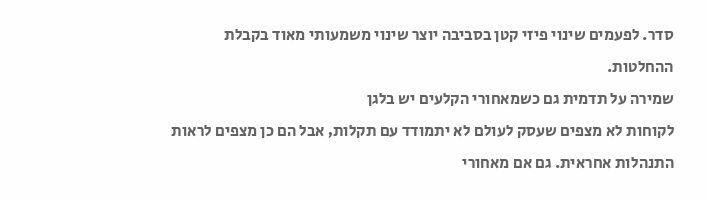סדר. לפעמים שינוי פיזי קטן בסביבה יוצר שינוי משמעותי מאוד בקבלת ההחלטות.
שמירה על תדמית גם כשמאחורי הקלעים יש בלגן
לקוחות לא מצפים שעסק לעולם לא יתמודד עם תקלות‚ אבל הם כן מצפים לראות התנהלות אחראית. גם אם מאחורי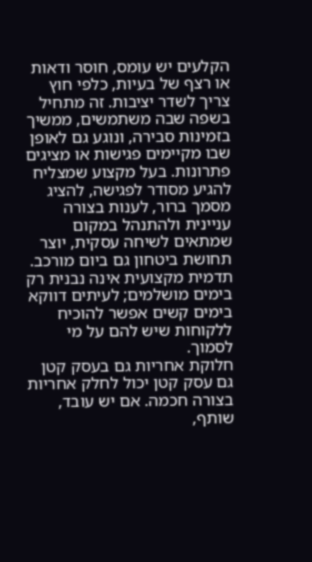הקלעים יש עומס‚ חוסר ודאות או רצף של בעיות‚ כלפי חוץ צריך לשדר יציבות. זה מתחיל בשפה שבה משתמשים‚ ממשיך בזמינות סבירה‚ ונוגע גם לאופן שבו מקיימים פגישות או מציגים פתרונות. בעל מקצוע שמצליח להגיע מסודר לפגישה‚ להציג מסמך ברור‚ לענות בצורה עניינית ולהתנהל במקום שמתאים לשיחה עסקית‚ יוצר תחושת ביטחון גם ביום מורכב. תדמית מקצועית אינה נבנית רק בימים מושלמים; לעיתים דווקא בימים קשים אפשר להוכיח ללקוחות שיש להם על מי לסמוך.
חלוקת אחריות גם בעסק קטן
גם עסק קטן יכול לחלק אחריות בצורה חכמה. אם יש עובד‚ שותף‚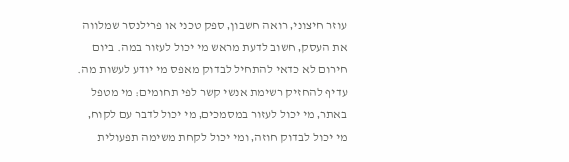עוזר חיצוני‚ רואה חשבון‚ ספק טכני או פרילנסר שמלווה את העסק‚ חשוב לדעת מראש מי יכול לעזור במה. ביום חירום לא כדאי להתחיל לבדוק מאפס מי יודע לעשות מה. עדיף להחזיק רשימת אנשי קשר לפי תחומים: מי מטפל באתר‚ מי יכול לעזור במסמכים‚ מי יכול לדבר עם לקוח‚ מי יכול לבדוק חוזה‚ ומי יכול לקחת משימה תפעולית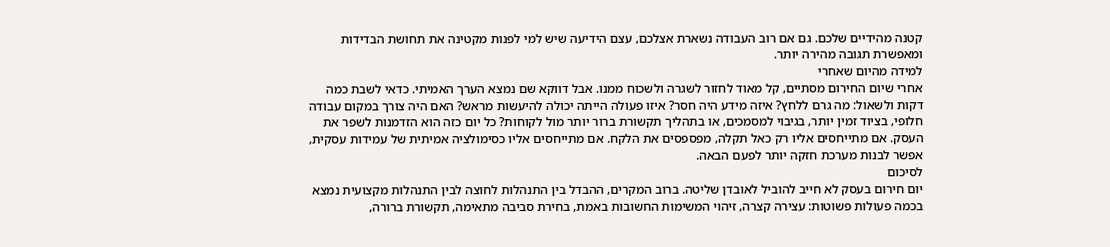קטנה מהידיים שלכם. גם אם רוב העבודה נשארת אצלכם‚ עצם הידיעה שיש למי לפנות מקטינה את תחושת הבדידות ומאפשרת תגובה מהירה יותר.
למידה מהיום שאחרי
אחרי שיום החירום מסתיים‚ קל מאוד לחזור לשגרה ולשכוח ממנו. אבל דווקא שם נמצא הערך האמיתי. כדאי לשבת כמה דקות ולשאול: מה גרם ללחץ? איזה מידע היה חסר? איזו פעולה הייתה יכולה להיעשות מראש? האם היה צורך במקום עבודה חלופי‚ בציוד זמין יותר‚ בגיבוי למסמכים‚ או בתהליך תקשורת ברור יותר מול לקוחות? כל יום כזה הוא הזדמנות לשפר את העסק. אם מתייחסים אליו רק כאל תקלה‚ מפספסים את הלקח. אם מתייחסים אליו כסימולציה אמיתית של עמידות עסקית‚ אפשר לבנות מערכת חזקה יותר לפעם הבאה.
לסיכום
יום חירום בעסק לא חייב להוביל לאובדן שליטה. ברוב המקרים‚ ההבדל בין התנהלות לחוצה לבין התנהלות מקצועית נמצא בכמה פעולות פשוטות: עצירה קצרה‚ זיהוי המשימות החשובות באמת‚ בחירת סביבה מתאימה‚ תקשורת ברורה‚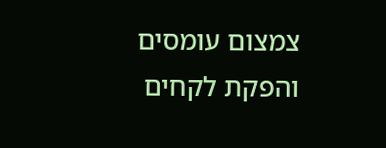צמצום עומסים והפקת לקחים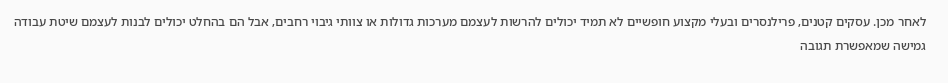לאחר מכן. עסקים קטנים‚ פרילנסרים ובעלי מקצוע חופשיים לא תמיד יכולים להרשות לעצמם מערכות גדולות או צוותי גיבוי רחבים‚ אבל הם בהחלט יכולים לבנות לעצמם שיטת עבודה גמישה שמאפשרת תגובה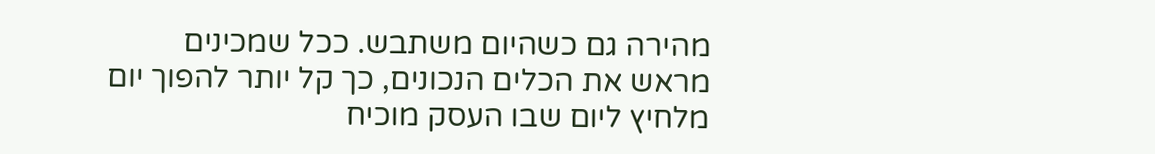מהירה גם כשהיום משתבש. ככל שמכינים מראש את הכלים הנכונים‚ כך קל יותר להפוך יום מלחיץ ליום שבו העסק מוכיח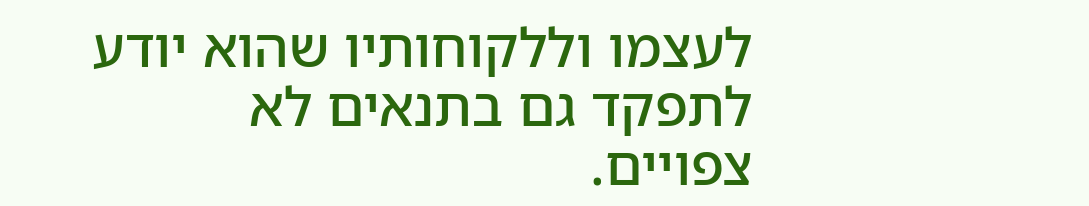לעצמו וללקוחותיו שהוא יודע לתפקד גם בתנאים לא צפויים.